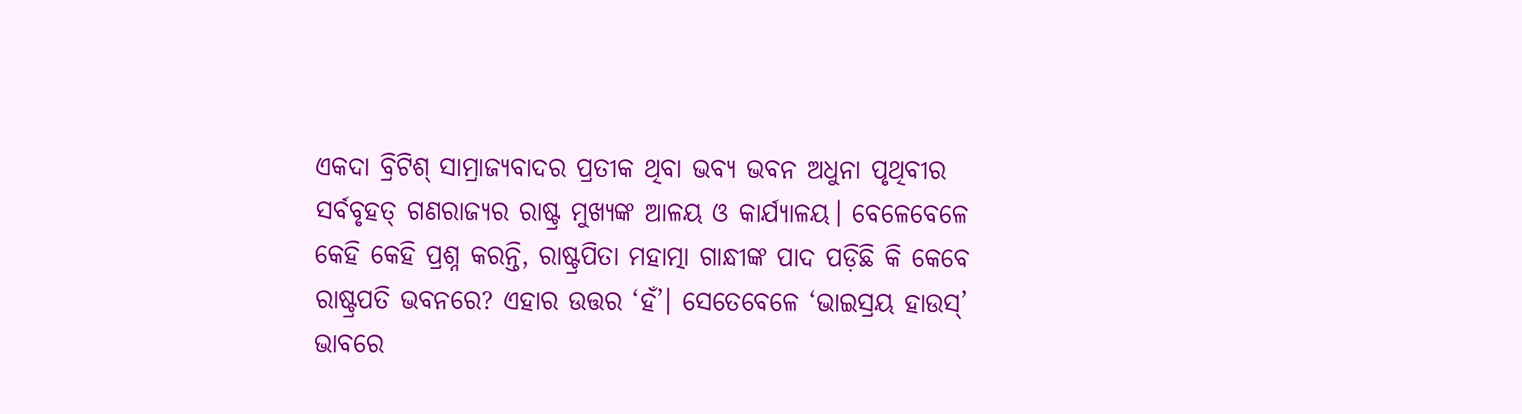ଏକଦା ବ୍ରିଟିଶ୍ ସାମ୍ରାଜ୍ୟବାଦର ପ୍ରତୀକ ଥିବା ଭବ୍ୟ ଭବନ ଅଧୁନା ପୃଥିବୀର ସର୍ବବୃହତ୍ ଗଣରାଜ୍ୟର ରାଷ୍ଟ୍ର ମୁଖ୍ୟଙ୍କ ଆଳୟ ଓ କାର୍ଯ୍ୟାଳୟ। ବେଳେବେଳେ କେହି କେହି ପ୍ରଶ୍ନ କରନ୍ତି, ରାଷ୍ଟ୍ରପିତା ମହାତ୍ମା ଗାନ୍ଧୀଙ୍କ ପାଦ ପଡ଼ିଛି କି କେବେ ରାଷ୍ଟ୍ରପତି ଭବନରେ? ଏହାର ଉତ୍ତର ‘ହଁ’। ସେତେବେଳେ ‘ଭାଇସ୍ରୟ ହାଉସ୍’ ଭାବରେ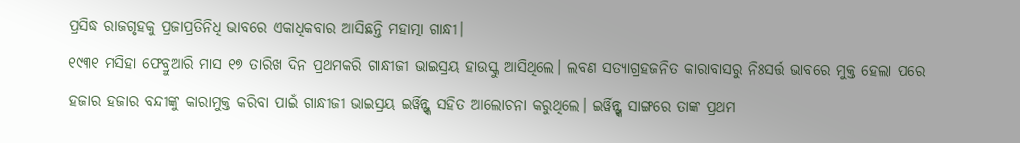ପ୍ରସିଦ୍ଧ ରାଜଗୃହକୁ ପ୍ରଜାପ୍ରତିନିଧି ଭାବରେ ଏକାଧିକବାର ଆସିଛନ୍ତି ମହାତ୍ମା ଗାନ୍ଧୀ।
୧୯୩୧ ମସିହା ଫେବ୍ରୁଆରି ମାସ ୧୭ ତାରିଖ ଦିନ ପ୍ରଥମକରି ଗାନ୍ଧୀଜୀ ଭାଇସ୍ରୟ ହାଉସ୍କୁ ଆସିଥିଲେ। ଲବଣ ସତ୍ୟାଗ୍ରହଜନିତ କାରାବାସରୁ ନିଃସର୍ତ୍ତ ଭାବରେ ମୁକ୍ତ ହେଲା ପରେ ହଜାର ହଜାର ବନ୍ଦୀଙ୍କୁ କାରାମୁକ୍ତ କରିବା ପାଇଁ ଗାନ୍ଧୀଜୀ ଭାଇସ୍ରୟ ଇର୍ୱିନ୍ଙ୍କ ସହିତ ଆଲୋଚନା କରୁଥିଲେ। ଇର୍ୱିନ୍ଙ୍କ ସାଙ୍ଗରେ ତାଙ୍କ ପ୍ରଥମ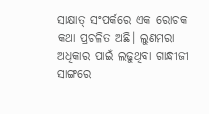ସାକ୍ଷାତ୍ ସଂପର୍କରେ ଏକ ରୋଚକ କଥା ପ୍ରଚଳିତ ଅଛି। ଲୁଣମରା ଅଧିକାର ପାଇଁ ଲଢୁଥିବା ଗାନ୍ଧୀଜୀ ସାଙ୍ଗରେ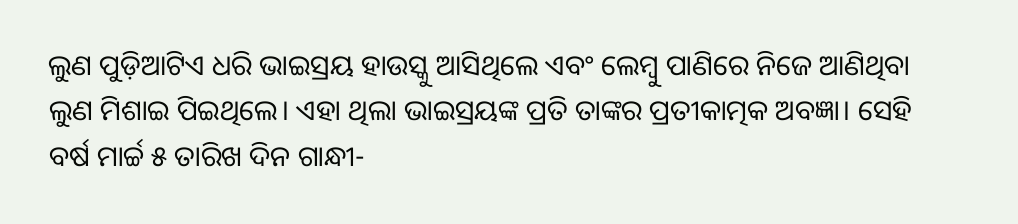ଲୁଣ ପୁଡ଼ିଆଟିଏ ଧରି ଭାଇସ୍ରୟ ହାଉସ୍କୁ ଆସିଥିଲେ ଏବଂ ଲେମ୍ବୁ ପାଣିରେ ନିଜେ ଆଣିଥିବା ଲୁଣ ମିଶାଇ ପିଇଥିଲେ। ଏହା ଥିଲା ଭାଇସ୍ରୟଙ୍କ ପ୍ରତି ତାଙ୍କର ପ୍ରତୀକାତ୍ମକ ଅବଜ୍ଞା। ସେହି ବର୍ଷ ମାର୍ଚ୍ଚ ୫ ତାରିଖ ଦିନ ଗାନ୍ଧୀ-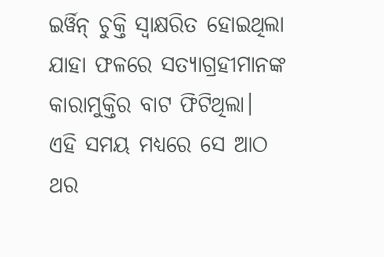ଇର୍ୱିନ୍ ଚୁକ୍ତି ସ୍ୱାକ୍ଷରିତ ହୋଇଥିଲା ଯାହା ଫଳରେ ସତ୍ୟାଗ୍ରହୀମାନଙ୍କ କାରାମୁକ୍ତିର ବାଟ ଫିଟିଥିଲା। ଏହି ସମୟ ମଧ୍ୟରେ ସେ ଆଠ ଥର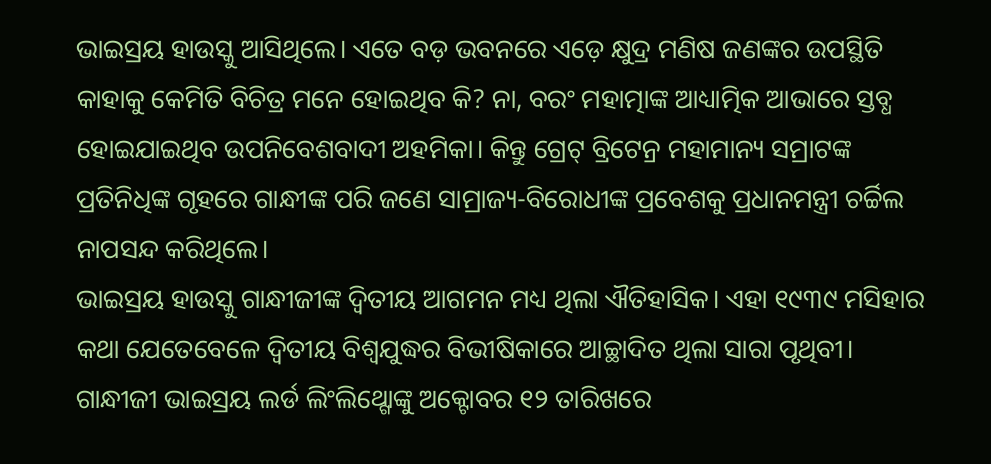ଭାଇସ୍ରୟ ହାଉସ୍କୁ ଆସିଥିଲେ। ଏତେ ବଡ଼ ଭବନରେ ଏଡ଼େ କ୍ଷୁଦ୍ର ମଣିଷ ଜଣଙ୍କର ଉପସ୍ଥିତି କାହାକୁ କେମିତି ବିଚିତ୍ର ମନେ ହୋଇଥିବ କି? ନା, ବରଂ ମହାତ୍ମାଙ୍କ ଆଧ୍ୟାତ୍ମିକ ଆଭାରେ ସ୍ତବ୍ଧ ହୋଇଯାଇଥିବ ଉପନିବେଶବାଦୀ ଅହମିକା। କିନ୍ତୁ ଗ୍ରେଟ୍ ବ୍ରିଟେନ୍ର ମହାମାନ୍ୟ ସମ୍ରାଟଙ୍କ ପ୍ରତିନିଧିଙ୍କ ଗୃହରେ ଗାନ୍ଧୀଙ୍କ ପରି ଜଣେ ସାମ୍ରାଜ୍ୟ-ବିରୋଧୀଙ୍କ ପ୍ରବେଶକୁ ପ୍ରଧାନମନ୍ତ୍ରୀ ଚର୍ଚ୍ଚିଲ ନାପସନ୍ଦ କରିଥିଲେ।
ଭାଇସ୍ରୟ ହାଉସ୍କୁ ଗାନ୍ଧୀଜୀଙ୍କ ଦ୍ୱିତୀୟ ଆଗମନ ମଧ୍ୟ ଥିଲା ଐତିହାସିକ। ଏହା ୧୯୩୯ ମସିହାର କଥା ଯେତେବେଳେ ଦ୍ୱିତୀୟ ବିଶ୍ୱଯୁଦ୍ଧର ବିଭୀଷିକାରେ ଆଚ୍ଛାଦିତ ଥିଲା ସାରା ପୃଥିବୀ। ଗାନ୍ଧୀଜୀ ଭାଇସ୍ରୟ ଲର୍ଡ ଲିଂଲିଥ୍ଗୋଙ୍କୁ ଅକ୍ଟୋବର ୧୨ ତାରିଖରେ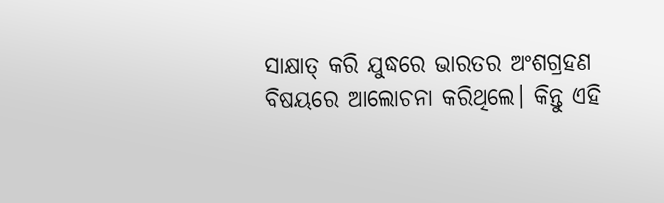ସାକ୍ଷାତ୍ କରି ଯୁଦ୍ଧରେ ଭାରତର ଅଂଶଗ୍ରହଣ ବିଷୟରେ ଆଲୋଚନା କରିଥିଲେ। କିନ୍ତୁ ଏହି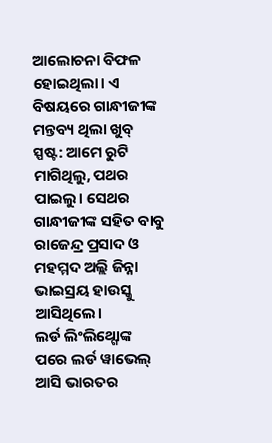ଆଲୋଚନା ବିଫଳ ହୋଇଥିଲା। ଏ ବିଷୟରେ ଗାନ୍ଧୀଜୀଙ୍କ ମନ୍ତବ୍ୟ ଥିଲା ଖୁବ୍ ସ୍ପଷ୍ଟ: ଆମେ ରୁଟି ମାଗିଥିଲୁ, ପଥର ପାଇଲୁ। ସେଥର ଗାନ୍ଧୀଜୀଙ୍କ ସହିତ ବାବୁ ରାଜେନ୍ଦ୍ର ପ୍ରସାଦ ଓ ମହମ୍ମଦ ଅଲ୍ଲି ଜିନ୍ନା ଭାଇସ୍ରୟ ହାଉସ୍କୁ ଆସିଥିଲେ।
ଲର୍ଡ ଲିଂଲିଥ୍ଗୋଙ୍କ ପରେ ଲର୍ଡ ୱାଭେଲ୍ ଆସି ଭାରତର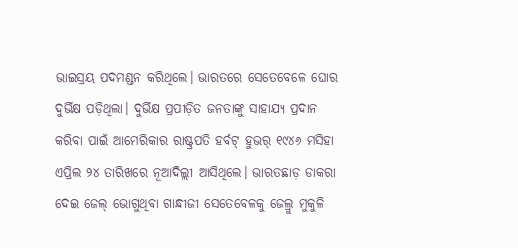ଭାଇସ୍ରୟ ପଦମଣ୍ଡନ କରିଥିଲେ। ଭାରତରେ ସେତେବେଳେ ଘୋର ଦୁର୍ଭିକ୍ଷ ପଡ଼ିଥିଲା। ଦୁର୍ଭିକ୍ଷ ପ୍ରପୀଡ଼ିତ ଜନତାଙ୍କୁ ସାହାଯ୍ୟ ପ୍ରଦାନ କରିବା ପାଇଁ ଆମେରିକାର ରାଷ୍ଟ୍ରପତି ହର୍ବଟ୍ ହୁଭର୍ ୧୯୪୬ ମସିହା ଏପ୍ରିଲ ୨୪ ତାରିଖରେ ନୂଆଦିଲ୍ଲୀ ଆସିଥିଲେ। ଭାରତଛାଡ଼ ଡାକରା ଦେଇ ଜେଲ୍ ଭୋଗୁଥିବା ଗାନ୍ଧୀଜୀ ସେତେବେଳକୁ ଜେଲ୍ରୁ ମୁକୁଳି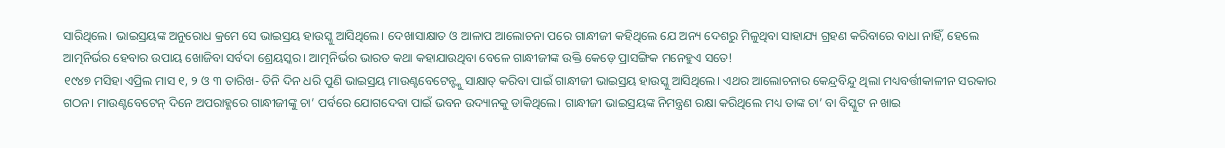ସାରିଥିଲେ। ଭାଇସ୍ରୟଙ୍କ ଅନୁରୋଧ କ୍ରମେ ସେ ଭାଇସ୍ରୟ ହାଉସ୍କୁ ଆସିଥିଲେ। ଦେଖାସାକ୍ଷାତ ଓ ଆଳାପ ଆଲୋଚନା ପରେ ଗାନ୍ଧୀଜୀ କହିଥିଲେ ଯେ ଅନ୍ୟ ଦେଶରୁ ମିଳୁଥିବା ସାହାଯ୍ୟ ଗ୍ରହଣ କରିବାରେ ବାଧା ନାହିଁ, ହେଲେ ଆତ୍ମନିର୍ଭର ହେବାର ଉପାୟ ଖୋଜିବା ସର୍ବଦା ଶ୍ରେୟସ୍କର। ଆତ୍ମନିର୍ଭର ଭାରତ କଥା କହାଯାଉଥିବା ବେଳେ ଗାନ୍ଧୀଜୀଙ୍କ ଉକ୍ତି କେଡ଼େ ପ୍ରାସଙ୍ଗିକ ମନେହୁଏ ସତେ!
୧୯୪୭ ମସିହା ଏପ୍ରିଲ ମାସ ୧, ୨ ଓ ୩ ତାରିଖ- ତିନି ଦିନ ଧରି ପୁଣି ଭାଇସ୍ରୟ ମାଉଣ୍ଟବେଟେନ୍ଙ୍କୁ ସାକ୍ଷାତ୍ କରିବା ପାଇଁ ଗାନ୍ଧୀଜୀ ଭାଇସ୍ରୟ ହାଉସ୍କୁ ଆସିଥିଲେ। ଏଥର ଆଲୋଚନାର କେନ୍ଦ୍ରବିନ୍ଦୁ ଥିଲା ମଧ୍ୟବର୍ତ୍ତୀକାଳୀନ ସରକାର ଗଠନ। ମାଉଣ୍ଟବେଟେନ୍ ଦିନେ ଅପରାହ୍ଣରେ ଗାନ୍ଧୀଜୀଙ୍କୁ ଚା’ ପର୍ବରେ ଯୋଗଦେବା ପାଇଁ ଭବନ ଉଦ୍ୟାନକୁ ଡାକିଥିଲେ। ଗାନ୍ଧୀଜୀ ଭାଇସ୍ରୟଙ୍କ ନିମନ୍ତ୍ରଣ ରକ୍ଷା କରିଥିଲେ ମଧ୍ୟ ତାଙ୍କ ଚା’ ବା ବିସ୍କୁଟ ନ ଖାଇ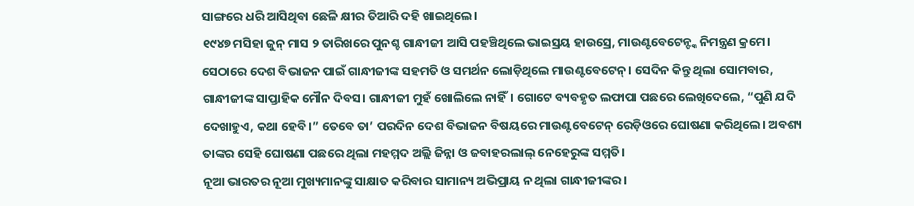ସାଙ୍ଗରେ ଧରି ଆସିଥିବା ଛେଳି କ୍ଷୀର ତିଆରି ଦହି ଖାଇଥିଲେ।
୧୯୪୭ ମସିହା ଜୁନ୍ ମାସ ୨ ତାରିଖରେ ପୁନଶ୍ଚ ଗାନ୍ଧୀଜୀ ଆସି ପହଞ୍ଚିଥିଲେ ଭାଇସ୍ରୟ ହାଉସ୍ରେ, ମାଉଣ୍ଟବେଟେନ୍ଙ୍କ ନିମନ୍ତ୍ରଣ କ୍ରମେ। ସେଠାରେ ଦେଶ ବିଭାଜନ ପାଇଁ ଗାନ୍ଧୀଜୀଙ୍କ ସହମତି ଓ ସମର୍ଥନ ଲୋଡ଼ିଥିଲେ ମାଉଣ୍ଟବେଟେନ୍। ସେଦିନ କିନ୍ତୁ ଥିଲା ସୋମବାର, ଗାନ୍ଧୀଜୀଙ୍କ ସାପ୍ତାହିକ ମୌନ ଦିବସ। ଗାନ୍ଧୀଜୀ ମୁହଁ ଖୋଲିଲେ ନାହିଁ। ଗୋଟେ ବ୍ୟବହୃତ ଲଫାପା ପଛରେ ଲେଖିଦେଲେ, “ପୁଣି ଯଦି ଦେଖାହୁଏ, କଥା ହେବି।” ତେବେ ତା’ ପରଦିନ ଦେଶ ବିଭାଜନ ବିଷୟରେ ମାଉଣ୍ଟବେଟେନ୍ ରେଡ଼ିଓରେ ଘୋଷଣା କରିଥିଲେ। ଅବଶ୍ୟ ତାଙ୍କର ସେହି ଘୋଷଣା ପଛରେ ଥିଲା ମହମ୍ମଦ ଅଲ୍ଲି ଜିନ୍ନା ଓ ଜବାହରଲାଲ୍ ନେହେରୁଙ୍କ ସମ୍ମତି।
ନୂଆ ଭାରତର ନୂଆ ମୁଖ୍ୟମାନଙ୍କୁ ସାକ୍ଷାତ କରିବାର ସାମାନ୍ୟ ଅଭିପ୍ରାୟ ନ ଥିଲା ଗାନ୍ଧୀଜୀଙ୍କର।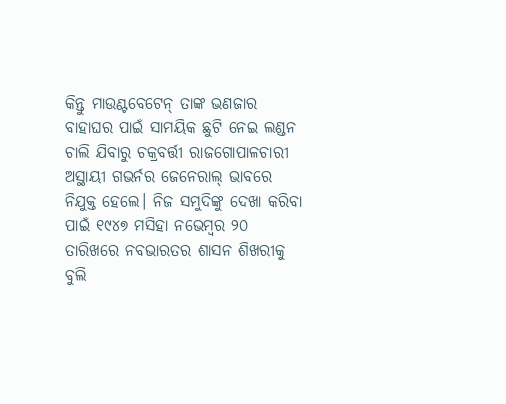କିନ୍ତୁ ମାଉଣ୍ଟବେଟେନ୍ ତାଙ୍କ ଭଣଜାର ବାହାଘର ପାଇଁ ସାମୟିକ ଛୁଟି ନେଇ ଲଣ୍ଡନ ଚାଲି ଯିବାରୁ ଚକ୍ରବର୍ତ୍ତୀ ରାଜଗୋପାଳଚାରୀ ଅସ୍ଥାୟୀ ଗଭର୍ନର ଜେନେରାଲ୍ ଭାବରେ ନିଯୁକ୍ତ ହେଲେ। ନିଜ ସମୁଦିଙ୍କୁ ଦେଖା କରିବା ପାଇଁ ୧୯୪୭ ମସିହା ନଭେମ୍ବର ୨୦ ତାରିଖରେ ନବଭାରତର ଶାସନ ଶିଖରୀକୁ ବୁଲି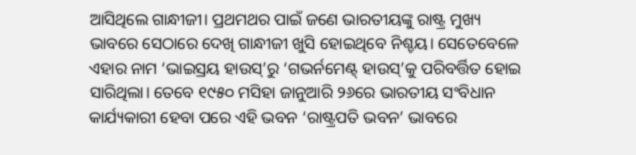ଆସିଥିଲେ ଗାନ୍ଧୀଜୀ। ପ୍ରଥମଥର ପାଇଁ ଜଣେ ଭାରତୀୟଙ୍କୁ ରାଷ୍ଟ୍ର ମୁଖ୍ୟ ଭାବରେ ସେଠାରେ ଦେଖି ଗାନ୍ଧୀଜୀ ଖୁସି ହୋଇଥିବେ ନିଶ୍ଚୟ। ସେତେବେଳେ ଏହାର ନାମ ‘ଭାଇସ୍ରୟ ହାଉସ୍’ରୁ ‘ଗଭର୍ନମେଣ୍ଟ୍ ହାଉସ୍’କୁ ପରିବର୍ତ୍ତିତ ହୋଇ ସାରିଥିଲା। ତେବେ ୧୯୫୦ ମସିହା ଜାନୁଆରି ୨୬ରେ ଭାରତୀୟ ସଂବିଧାନ କାର୍ଯ୍ୟକାରୀ ହେବା ପରେ ଏହି ଭବନ ‘ରାଷ୍ଟ୍ରପତି ଭବନ’ ଭାବରେ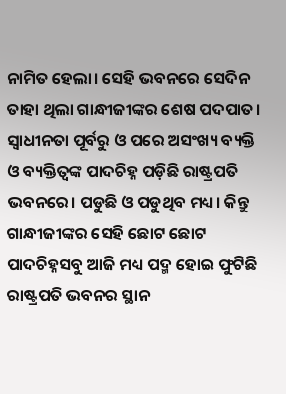ନାମିତ ହେଲା। ସେହି ଭବନରେ ସେଦିନ ତାହା ଥିଲା ଗାନ୍ଧୀଜୀଙ୍କର ଶେଷ ପଦପାତ।
ସ୍ୱାଧୀନତା ପୂର୍ବରୁ ଓ ପରେ ଅସଂଖ୍ୟ ବ୍ୟକ୍ତି ଓ ବ୍ୟକ୍ତିତ୍ୱଙ୍କ ପାଦଚିହ୍ନ ପଡ଼ିଛି ରାଷ୍ଟ୍ରପତି ଭବନରେ। ପଡୁଛି ଓ ପଡୁଥିବ ମଧ୍ୟ। କିନ୍ତୁ ଗାନ୍ଧୀଜୀଙ୍କର ସେହି ଛୋଟ ଛୋଟ ପାଦଚିହ୍ନସବୁ ଆଜି ମଧ୍ୟ ପଦ୍ମ ହୋଇ ଫୁଟିଛି ରାଷ୍ଟ୍ରପତି ଭବନର ସ୍ଥାନ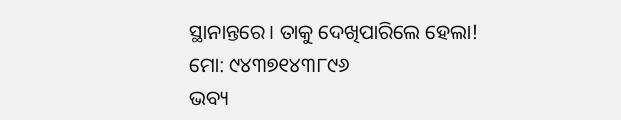ସ୍ଥାନାନ୍ତରେ। ତାକୁ ଦେଖିପାରିଲେ ହେଲା!
ମୋ: ୯୪୩୭୧୪୩୮୯୬
ଭବ୍ୟ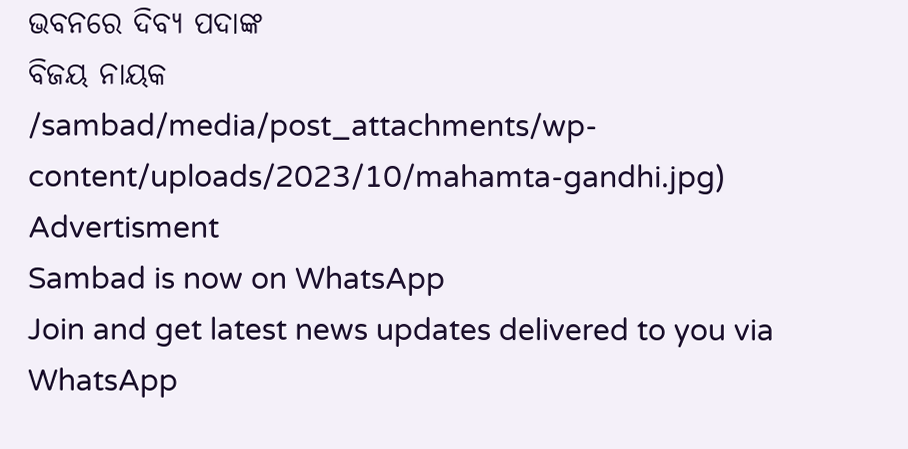ଭବନରେ ଦିବ୍ୟ ପଦାଙ୍କ
ବିଜୟ ନାୟକ
/sambad/media/post_attachments/wp-content/uploads/2023/10/mahamta-gandhi.jpg)
Advertisment
Sambad is now on WhatsApp
Join and get latest news updates delivered to you via WhatsApp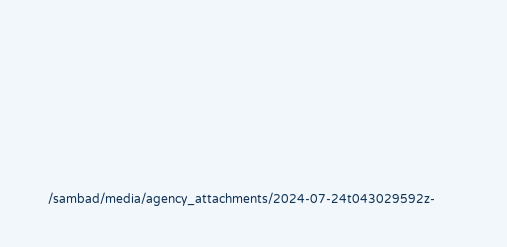/sambad/media/agency_attachments/2024-07-24t043029592z-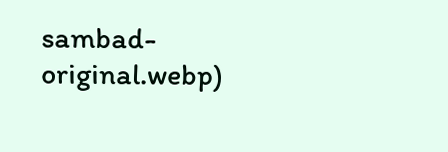sambad-original.webp)